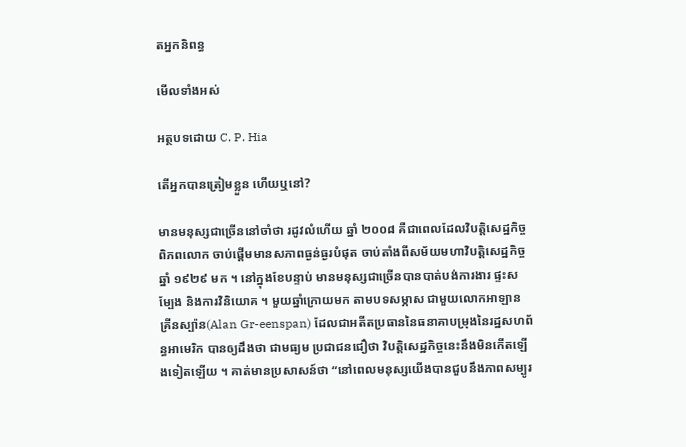តអ្នកនិពន្ធ

មើលទាំងអស់

អត្ថបទដោយ C. P. Hia

តើអ្នកបានត្រៀមខ្លួន ហើយឬនៅ?

មានមនុស្សជាច្រើននៅចាំថា រដូវលំហើយ ឆ្នាំ ២០០៨ គឺជាពេលដែលវិបត្តិសេដ្ឋកិច្ចពិភពលោក ចាប់ផ្តើមមានសភាពធ្ងន់ធ្ងរបំផុត ចាប់តាំងពីសម័យមហាវិបត្តិសេដ្ឋកិច្ច ឆ្នាំ ១៩២៩ មក ។ នៅក្នុងខែបន្ទាប់ មានមនុស្សជាច្រើនបានបាត់បង់ការងារ ផ្ទះសម្បែង និងការវិនិយោគ ។ មួយឆ្នាំក្រោយមក តាមបទសម្ភាស ជាមួយលោកអាឡាន គ្រីនស្ប៉ាន(Alan Gr-eenspan) ដែលជាអតីតប្រធាននៃធនាគាបម្រុងនៃរដ្ឋសហព័ន្ធអាមេរិក បានឲ្យដឹងថា ជាមធ្យម ប្រជាជនជឿថា វិបត្តិសេដ្ឋកិច្ចនេះនឹងមិនកើតឡើងទៀតឡើយ ។ គាត់មានប្រសាសន៍ថា “នៅពេលមនុស្សយើងបានជួបនឹងភាពសម្បូរ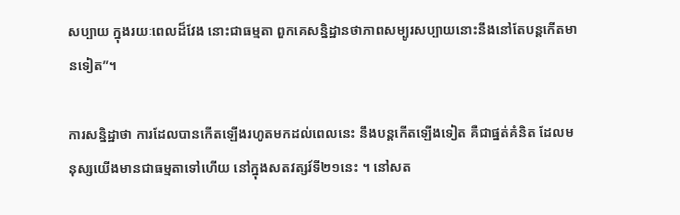សប្បាយ ក្នុងរយៈពេលដ៏វែង នោះជាធម្មតា ពួកគេសន្និដ្ឋានថាភាពសម្បូរសប្បាយនោះនឹងនៅតែបន្តកើតមានទៀត”។

ការសន្និដ្ឋាថា ការដែលបានកើតឡើងរហូតមកដល់ពេលនេះ នឹងបន្តកើតឡើងទៀត គឺជាផ្នត់គំនិត ដែលមនុស្សយើងមានជាធម្មតាទៅហើយ នៅក្នុងសតវត្សរ៍ទី២១នេះ ។ នៅសត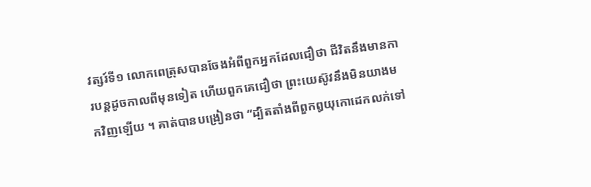វត្សរ៍ទី១ លោកពេត្រុសបានចែងអំពីពួកអ្នកដែលជឿថា ជីវិតនឹងមានការបន្តដូចកាលពីមុនទៀត ហើយពួកគេជឿថា ព្រះយេស៊ូវនឹងមិនយាងមកវិញឡើយ ។ គាត់បានបង្រៀនថា “ដ្បិតតាំងពីពួកឰយុកោដេកលក់ទៅ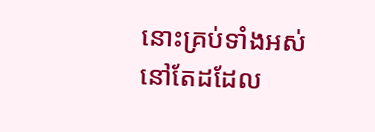នោះគ្រប់ទាំងអស់នៅតែដដែល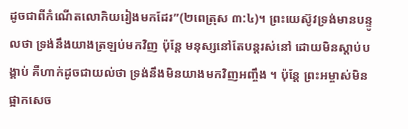ដូចជាពីកំណើតលោកិយរៀងមកដែរ”(២ពេត្រុស ៣:៤)។ ព្រះយេស៊ូវទ្រង់មានបន្ទូលថា ទ្រង់នឹងយាងត្រឡប់មកវិញ ប៉ុន្តែ មនុស្សនៅតែបន្តរស់នៅ ដោយមិនស្តាប់បង្គាប់ គឺហាក់ដូចជាយល់ថា ទ្រង់នឹងមិនយាងមកវិញអញ្ចឹង ។ ប៉ុន្តែ ព្រះអម្ចាស់មិនផ្អាកសេច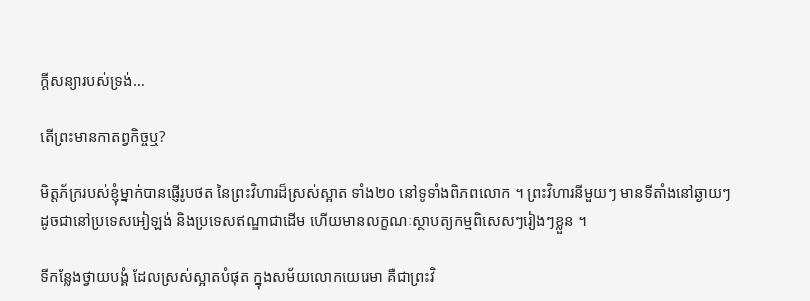ក្តីសន្យារបស់ទ្រង់…

តើព្រះមានកាតព្វកិច្ចឬ?

មិត្តភ័ក្ររបស់ខ្ញុំម្នាក់បានផ្ញើរូបថត នៃព្រះវិហារដ៏ស្រស់ស្អាត ទាំង២០ នៅទូទាំងពិភពលោក ។ ព្រះវិហារនីមួយៗ មានទីតាំងនៅឆ្ងាយៗ ដូចជានៅប្រទេសអៀឡង់ និងប្រទេសឥណ្ឌាជាដើម ហើយមានលក្ខណៈស្ថាបត្យកម្មពិសេសៗរៀងៗខ្លួន ។

ទីកន្លែងថ្វាយបង្គំ ដែលស្រស់ស្អាតបំផុត ក្នុងសម័យលោកយេរេមា គឺជាព្រះវិ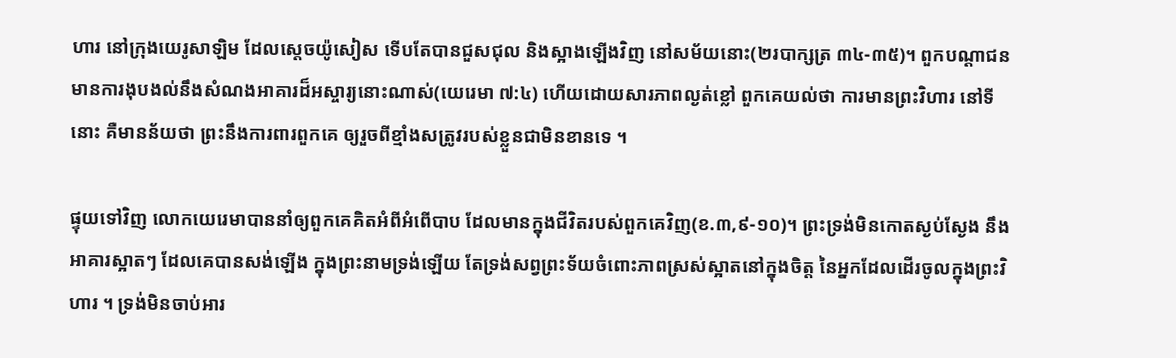ហារ នៅក្រុងយេរូសាឡិម ដែលស្តេចយ៉ូសៀស ទើបតែបានជួសជុល និងស្អាងឡើងវិញ នៅសម័យនោះ(២របាក្សត្រ ៣៤-៣៥)។ ពួកបណ្តាជនមានការងុបងល់នឹងសំណងអាគារដ៏អស្ចារ្យនោះណាស់(យេរេមា ៧:៤) ហើយដោយសារភាពល្ងត់ខ្លៅ ពួកគេយល់ថា ការមានព្រះវិហារ នៅទីនោះ គឺមានន័យថា ព្រះនឹងការពារពួកគេ ឲ្យរួចពីខ្មាំងសត្រូវរបស់ខ្លួនជាមិនខានទេ ។

ផ្ទុយទៅវិញ លោកយេរេមាបាននាំឲ្យពួកគេគិតអំពីអំពើបាប ដែលមានក្នុងជីវិតរបស់ពួកគេវិញ(ខ.៣,៩-១០)។ ព្រះទ្រង់មិនកោតស្ងប់ស្ងែង នឹងអាគារស្អាតៗ ដែលគេបានសង់ឡើង ក្នុងព្រះនាមទ្រង់ឡើយ តែទ្រង់សព្វព្រះទ័យចំពោះភាពស្រស់ស្អាតនៅក្នុងចិត្ត នៃអ្នកដែលដើរចូលក្នុងព្រះវិហារ ។ ទ្រង់មិនចាប់អារ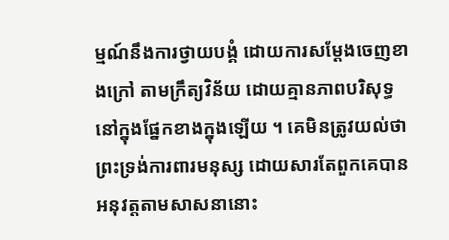ម្មណ៍នឹងការថ្វាយបង្គំ ដោយការសម្តែងចេញខាងក្រៅ តាមក្រឹត្យវិន័យ ដោយគ្មានភាពបរិសុទ្ធនៅក្នុងផ្នែកខាងក្នុងឡើយ ។ គេមិនត្រូវយល់ថា ព្រះទ្រង់ការពារមនុស្ស ដោយសារតែពួកគេបានអនុវត្តតាមសាសនានោះ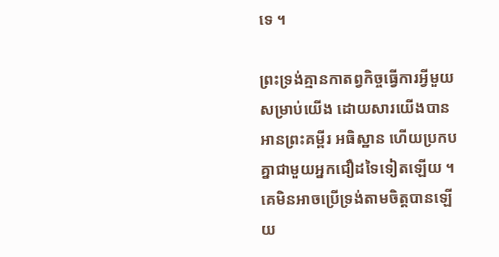ទេ ។

ព្រះទ្រង់គ្មានកាតព្វកិច្ចធ្វើការអ្វីមួយសម្រាប់យើង ដោយសារយើងបានអានព្រះគម្ពីរ អធិស្ឋាន ហើយប្រកបគ្នាជាមួយអ្នកជឿដទៃទៀតឡើយ ។ គេមិនអាចប្រើទ្រង់តាមចិត្តបានឡើយ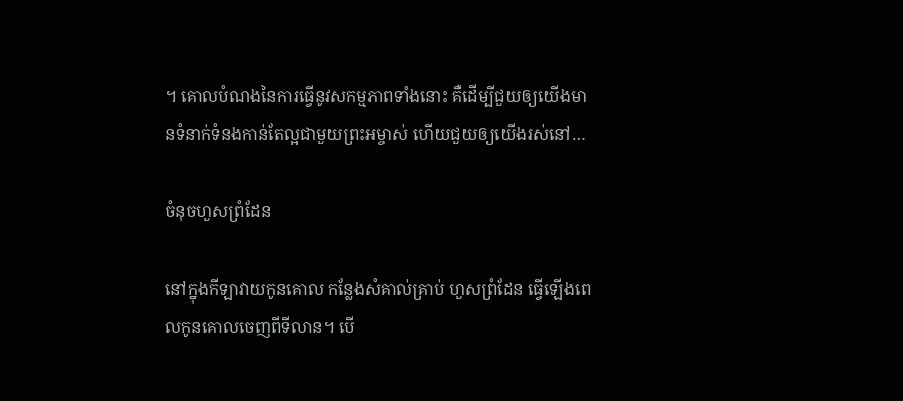។ គោលបំណងនៃការធ្វើនូវសកម្មភាពទាំងនោះ គឺដើម្បីជួយឲ្យយើងមានទំនាក់ទំនងកាន់តែល្អជាមួយព្រះអម្ចាស់ ហើយជួយឲ្យយើងរស់នៅ…

ចំនុចហួសព្រំដែន

នៅក្នុងកីឡាវាយកូនគោល កន្លែងសំគាល់គ្រាប់ ហួសព្រំដែន ធ្វើឡើងពេលកូនគោលចេញពីទីលាន។ បើ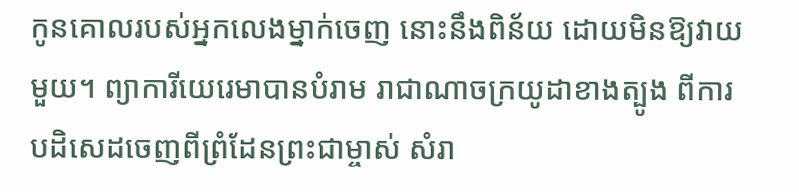កូនគោលរបស់អ្នកលេងម្នាក់ចេញ នោះនឹងពិន័យ ដោយមិនឱ្យវាយមួយ។ ព្យាការីយេរេមាបានបំរាម រាជាណាចក្រយូដាខាងត្បូង ពីការបដិសេដចេញពីព្រំដែនព្រះជាម្ចាស់ សំរា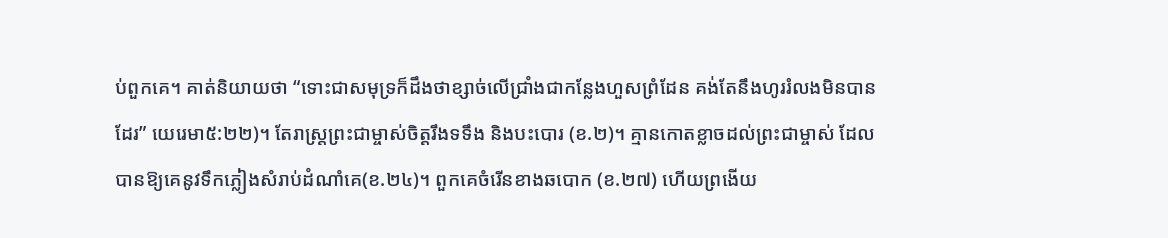ប់ពួកគេ។ គាត់និយាយថា “ទោះជាសមុទ្រក៏ដឹងថាខ្សាច់លើជ្រាំងជាកន្លែងហួសព្រំដែន គង់តែនឹងហូររំលងមិនបានដែរ” យេរេមា៥:២២)។ តែរាស្ត្រព្រះជាម្ចាស់ចិត្តរឹងទទឹង និងបះបោរ (ខ.២)។ គ្មានកោតខ្លាចដល់ព្រះជាម្ចាស់ ដែលបានឱ្យគេនូវទឹកភ្លៀងសំរាប់ដំណាំគេ(ខ.២៤)។ ពួកគេចំរើនខាងឆបោក (ខ.២៧) ហើយព្រងើយ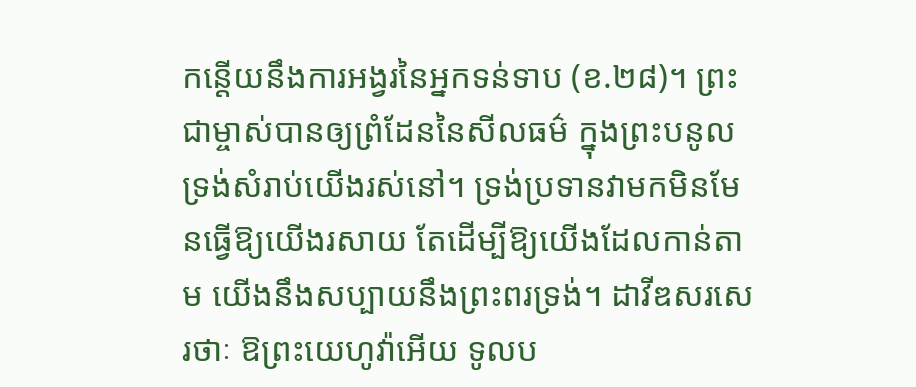កន្តើយនឹងការអង្វរនៃអ្នកទន់ទាប (ខ.២៨)។ ព្រះជាម្ចាស់បានឲ្យព្រំដែននៃសីលធម៌ ក្នុងព្រះបនូលទ្រង់សំរាប់យើងរស់នៅ។ ទ្រង់ប្រទានវាមកមិនមែនធ្វើឱ្យយើងរសាយ តែដើម្បីឱ្យយើងដែលកាន់តាម យើងនឹងសប្បាយនឹងព្រះពរទ្រង់។ ដាវីឌសរសេរថាៈ ឱព្រះយេហូវ៉ាអើយ ទូលប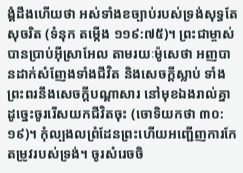ង្គំដឹងហើយថា អស់ទាំងខច្បាប់របស់ទ្រង់សុទ្ធតែសុចរិត (ទំនុក តម្កើង ១១៩:៧៥)។ ព្រះជាម្ចាស់បានប្រាប់អ៊ីស្រាអែល តាមរយៈម៉ូសេថា អញបានដាក់សំញែងទាំងជីវិត និងសេចក្តីស្លាប់ ទាំងព្រះពរនឹងសេចក្តីបណ្តាសារ នៅមុខឯងរាល់គ្នា ដូច្នេះចូររើសយកជីវិតចុះ (ចោទិយកថា ៣០:១៩)។ កុំល្បងលព្រំដែនព្រះហើយអញ្ជើញការកែតម្រូវរបស់ទ្រង់។ ចូរសំរេចចិ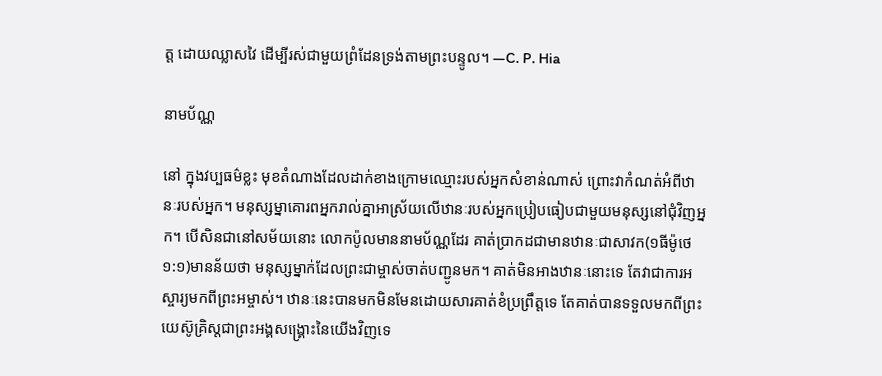ត្ត ដោយឈ្លាសវៃ ដើម្បីរស់ជាមួយព្រំដែនទ្រង់តាមព្រះបន្ទូល។ —C. P. Hia

នាមប័ណ្ណ

នៅ ក្នុងវប្បធម៌ខ្លះ មុខតំណាងដែលដាក់ខាងក្រោមឈ្មោះរបស់អ្នកសំខាន់ណាស់ ព្រោះវាកំណត់អំពីឋានៈរបស់អ្នក។ មនុស្សម្នាគោរពអ្នករាល់គ្នាអាស្រ័យលើឋានៈរបស់អ្នកប្រៀបធៀបជាមួយមនុស្សនៅជុំវិញអ្នក។ បើសិនជានៅសម័យនោះ លោកប៉ូលមាននាមប័ណ្ណដែរ គាត់ប្រាកដជាមានឋានៈជាសាវក(១ធីម៉ូថេ ១:១)មានន័យថា មនុស្សម្នាក់ដែលព្រះជាម្ចាស់ចាត់បញ្ជូនមក។ គាត់មិនអាងឋានៈនោះទេ តែវាជាការអស្ចារ្យមកពីព្រះអម្ចាស់។ ឋានៈនេះបានមកមិនមែនដោយសារគាត់ខំប្រព្រឹត្តទេ តែគាត់បានទទួលមកពីព្រះយេស៊ូគ្រិស្តជាព្រះអង្គសង្រ្គោះនៃយើងវិញទេ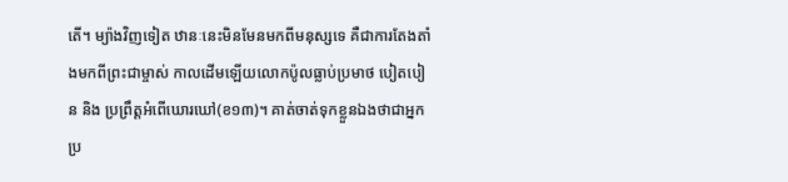តើ។ ម្យ៉ាងវិញទៀត ឋានៈនេះមិនមែនមកពីមនុស្សទេ គឺជាការតែងតាំងមកពីព្រះជាម្ចាស់ កាលដើមឡើយលោកប៉ូលធ្លាប់ប្រមាថ បៀតបៀន និង ប្រព្រឹត្តអំពើឃោរឃៅ(ខ១៣)។ គាត់ចាត់ទុកខ្លួនឯងថាជាអ្នកប្រ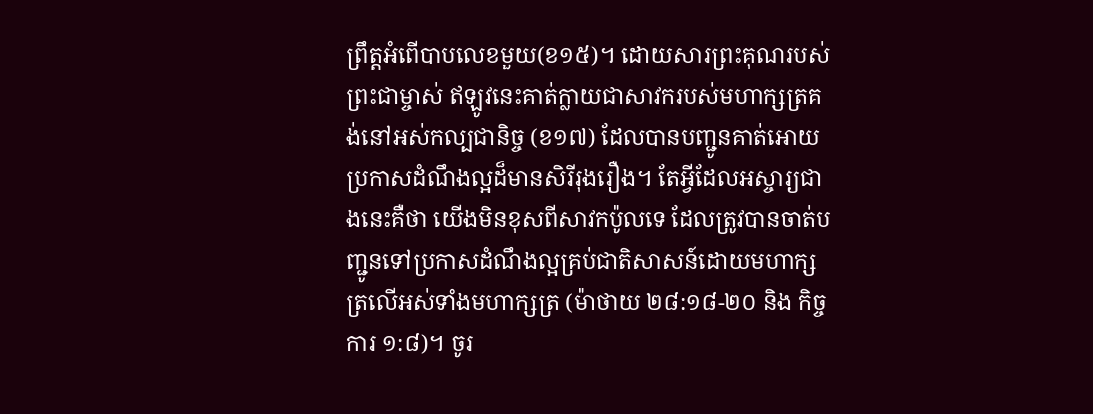ព្រឹត្តអំពើបាបលេខមួយ(ខ១៥)។ ដោយសារព្រះគុណរបស់ព្រះជាម្ចាស់ ឥឡូវនេះគាត់ក្លាយជាសាវករបស់មហាក្សត្រគង់នៅអស់កល្បជានិច្ច (ខ១៧) ដែលបានបញ្ជូនគាត់អោយប្រកាសដំណឹងល្អដ៏មានសិរីរុងរឿង។ តែអ្វីដែលអស្ចារ្យជាងនេះគឺថា យើងមិនខុសពីសាវកប៉ូលទេ ដែលត្រូវបានចាត់បញ្ជូនទៅប្រកាសដំណឹងល្អគ្រប់ជាតិសាសន៍ដោយមហាក្សត្រលើអស់ទាំងមហាក្សត្រ (ម៉ាថាយ ២៨:១៨-២០ និង កិច្ចការ ១:៨)។ ចូរ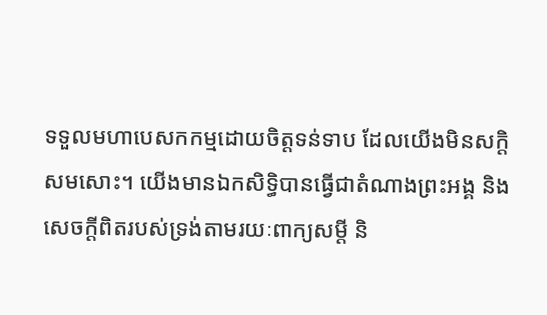ទទួលមហាបេសកកម្មដោយចិត្តទន់ទាប ដែលយើងមិនសក្តិសមសោះ។ យើងមានឯកសិទ្ធិបានធ្វើជាតំណាងព្រះអង្គ និង សេចក្តីពិតរបស់ទ្រង់តាមរយៈពាក្យសម្តី និ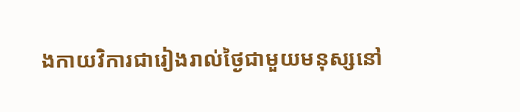ងកាយវិការជារៀងរាល់ថ្ងៃជាមួយមនុស្សនៅ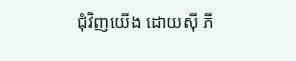ជុំវិញយើង ដោយស៊ី ភី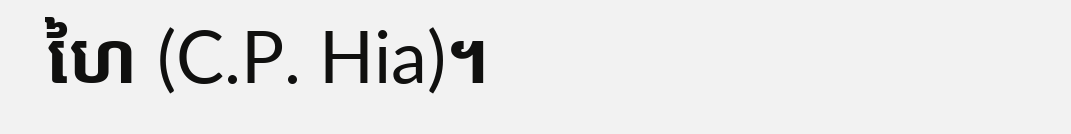ហៃ (C.P. Hia)។